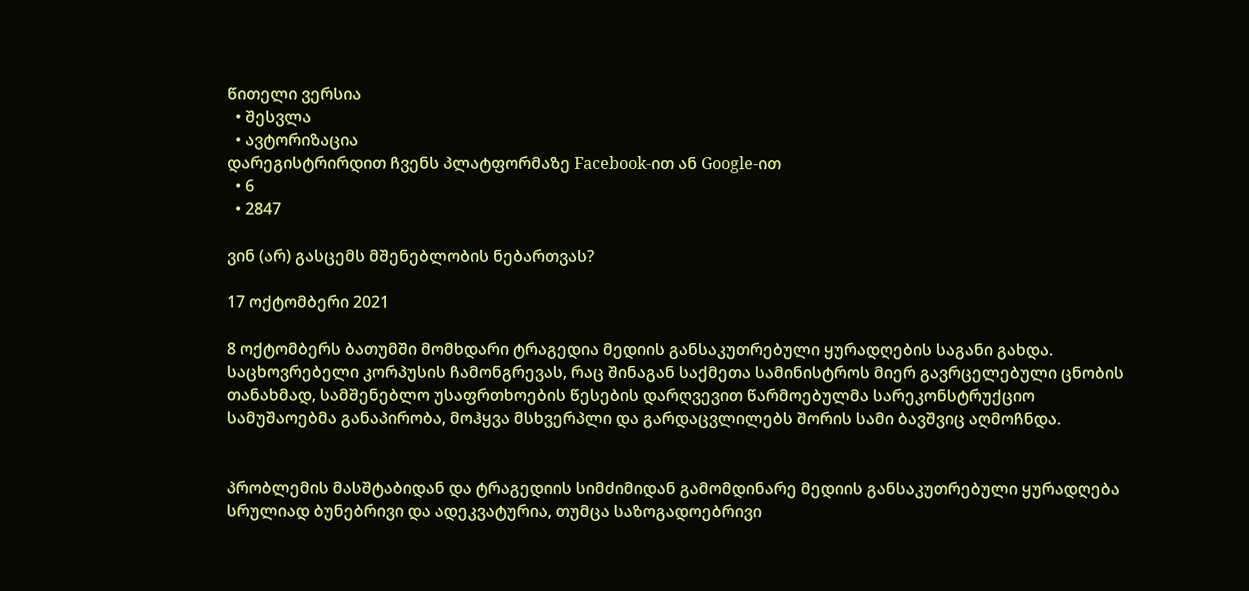წითელი ვერსია
  • შესვლა
  • ავტორიზაცია
დარეგისტრირდით ჩვენს პლატფორმაზე Facebook-ით ან Google-ით
  • 6
  • 2847

ვინ (არ) გასცემს მშენებლობის ნებართვას?

17 ოქტომბერი 2021

8 ოქტომბერს ბათუმში მომხდარი ტრაგედია მედიის განსაკუთრებული ყურადღების საგანი გახდა. საცხოვრებელი კორპუსის ჩამონგრევას, რაც შინაგან საქმეთა სამინისტროს მიერ გავრცელებული ცნობის თანახმად, სამშენებლო უსაფრთხოების წესების დარღვევით წარმოებულმა სარეკონსტრუქციო სამუშაოებმა განაპირობა, მოჰყვა მსხვერპლი და გარდაცვლილებს შორის სამი ბავშვიც აღმოჩნდა.


პრობლემის მასშტაბიდან და ტრაგედიის სიმძიმიდან გამომდინარე მედიის განსაკუთრებული ყურადღება სრულიად ბუნებრივი და ადეკვატურია, თუმცა საზოგადოებრივი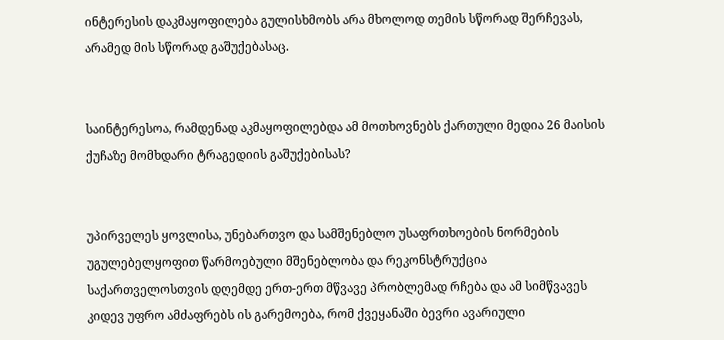ინტერესის დაკმაყოფილება გულისხმობს არა მხოლოდ თემის სწორად შერჩევას, არამედ მის სწორად გაშუქებასაც.


საინტერესოა, რამდენად აკმაყოფილებდა ამ მოთხოვნებს ქართული მედია 26 მაისის ქუჩაზე მომხდარი ტრაგედიის გაშუქებისას?


უპირველეს ყოვლისა, უნებართვო და სამშენებლო უსაფრთხოების ნორმების უგულებელყოფით წარმოებული მშენებლობა და რეკონსტრუქცია საქართველოსთვის დღემდე ერთ-ერთ მწვავე პრობლემად რჩება და ამ სიმწვავეს კიდევ უფრო ამძაფრებს ის გარემოება, რომ ქვეყანაში ბევრი ავარიული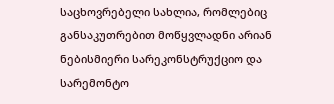საცხოვრებელი სახლია, რომლებიც განსაკუთრებით მოწყვლადნი არიან ნებისმიერი სარეკონსტრუქციო და სარემონტო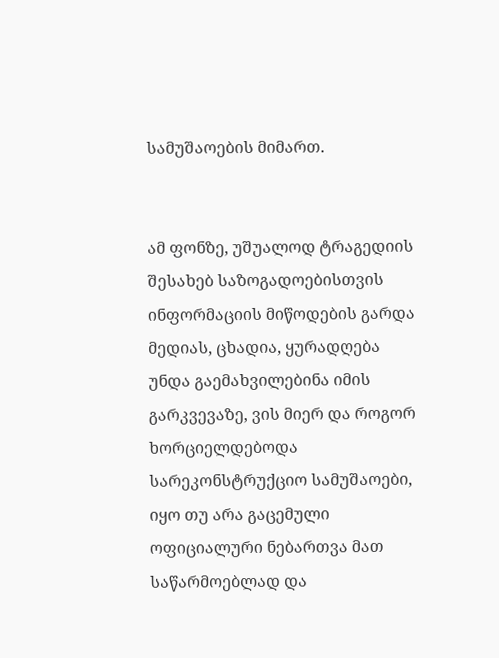სამუშაოების მიმართ.


ამ ფონზე, უშუალოდ ტრაგედიის შესახებ საზოგადოებისთვის ინფორმაციის მიწოდების გარდა მედიას, ცხადია, ყურადღება უნდა გაემახვილებინა იმის გარკვევაზე, ვის მიერ და როგორ ხორციელდებოდა სარეკონსტრუქციო სამუშაოები, იყო თუ არა გაცემული ოფიციალური ნებართვა მათ საწარმოებლად და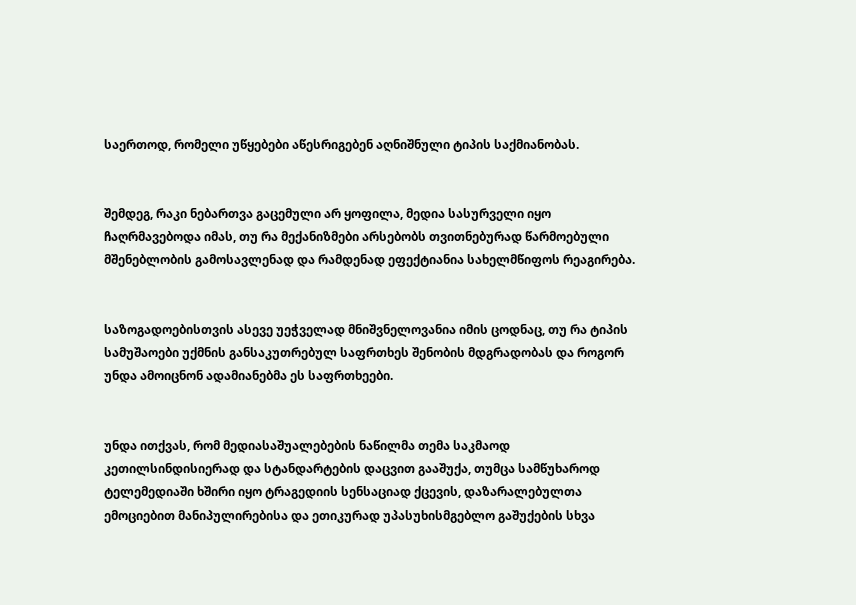საერთოდ, რომელი უწყებები აწესრიგებენ აღნიშნული ტიპის საქმიანობას.


შემდეგ, რაკი ნებართვა გაცემული არ ყოფილა, მედია სასურველი იყო ჩაღრმავებოდა იმას, თუ რა მექანიზმები არსებობს თვითნებურად წარმოებული მშენებლობის გამოსავლენად და რამდენად ეფექტიანია სახელმწიფოს რეაგირება.


საზოგადოებისთვის ასევე უეჭველად მნიშვნელოვანია იმის ცოდნაც, თუ რა ტიპის სამუშაოები უქმნის განსაკუთრებულ საფრთხეს შენობის მდგრადობას და როგორ უნდა ამოიცნონ ადამიანებმა ეს საფრთხეები.


უნდა ითქვას, რომ მედიასაშუალებების ნაწილმა თემა საკმაოდ კეთილსინდისიერად და სტანდარტების დაცვით გააშუქა, თუმცა სამწუხაროდ ტელემედიაში ხშირი იყო ტრაგედიის სენსაციად ქცევის, დაზარალებულთა ემოციებით მანიპულირებისა და ეთიკურად უპასუხისმგებლო გაშუქების სხვა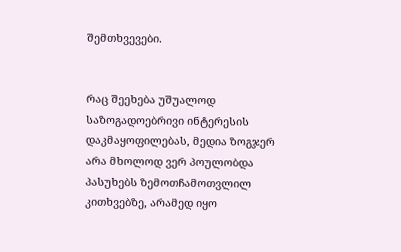შემთხვევები.


რაც შეეხება უშუალოდ საზოგადოებრივი ინტერესის დაკმაყოფილებას, მედია ზოგჯერ არა მხოლოდ ვერ პოულობდა პასუხებს ზემოთჩამოთვლილ კითხვებზე, არამედ იყო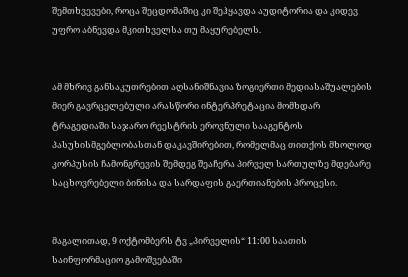შემთხვევები, როცა შეცდომაშიც კი შეჰყავდა აუდიტორია და კიდევ უფრო აბნევდა მკითხველსა თუ მაყურებელს.


ამ მხრივ განსაკუთრებით აღსანიშნავია ზოგიერთი მედიასაშუალების მიერ გავრცელებული არასწორი ინტერპრეტაცია მომხდარ ტრაგედიაში საჯარო რეესტრის ეროვნული სააგენტოს პასუხისმგებლობასთან დაკავშირებით, რომელმაც თითქოს მხოლოდ კორპუსის ჩამონგრევის შემდეგ შეაჩერა პირველ სართულზე მდებარე საცხოვრებელი ბინისა და სარდაფის გაერთიანების პროცესი.


მაგალითად, 9 ოქტომბერს ტვ „პირველის“ 11:00 საათის საინფორმაციო გამოშვებაში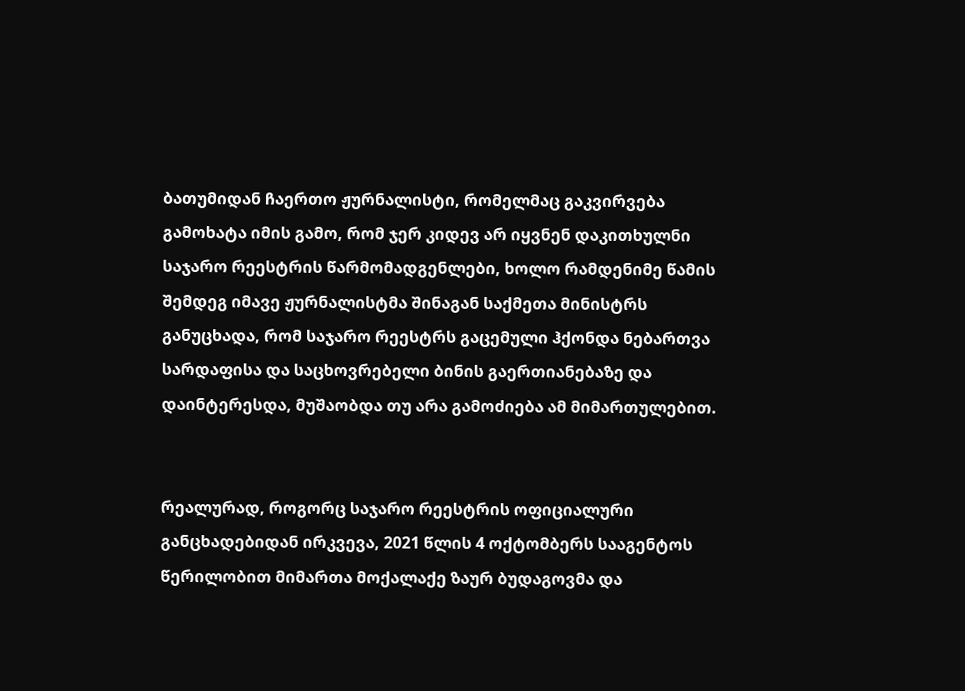ბათუმიდან ჩაერთო ჟურნალისტი, რომელმაც გაკვირვება გამოხატა იმის გამო, რომ ჯერ კიდევ არ იყვნენ დაკითხულნი საჯარო რეესტრის წარმომადგენლები, ხოლო რამდენიმე წამის შემდეგ იმავე ჟურნალისტმა შინაგან საქმეთა მინისტრს განუცხადა, რომ საჯარო რეესტრს გაცემული ჰქონდა ნებართვა სარდაფისა და საცხოვრებელი ბინის გაერთიანებაზე და დაინტერესდა, მუშაობდა თუ არა გამოძიება ამ მიმართულებით.


რეალურად, როგორც საჯარო რეესტრის ოფიციალური განცხადებიდან ირკვევა, 2021 წლის 4 ოქტომბერს სააგენტოს წერილობით მიმართა მოქალაქე ზაურ ბუდაგოვმა და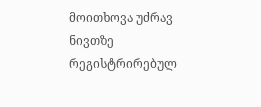მოითხოვა უძრავ ნივთზე რეგისტრირებულ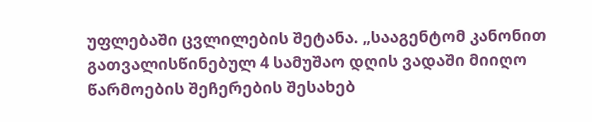უფლებაში ცვლილების შეტანა. „სააგენტომ კანონით გათვალისწინებულ 4 სამუშაო დღის ვადაში მიიღო წარმოების შეჩერების შესახებ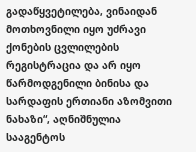გადაწყვეტილება, ვინაიდან მოთხოვნილი იყო უძრავი ქონების ცვლილების რეგისტრაცია და არ იყო წარმოდგენილი ბინისა და სარდაფის ერთიანი აზომვითი ნახაზი“, აღნიშნულია სააგენტოს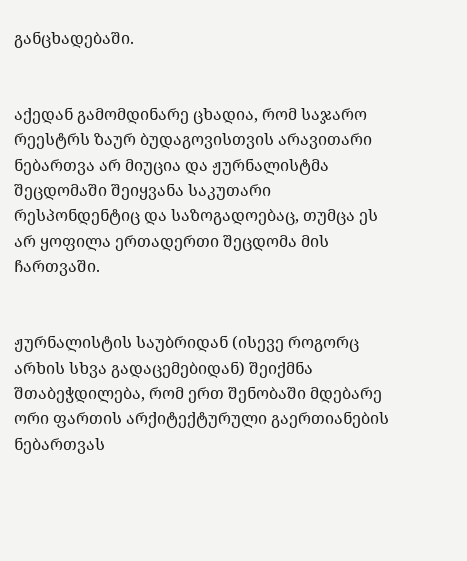განცხადებაში.


აქედან გამომდინარე ცხადია, რომ საჯარო რეესტრს ზაურ ბუდაგოვისთვის არავითარი ნებართვა არ მიუცია და ჟურნალისტმა შეცდომაში შეიყვანა საკუთარი რესპონდენტიც და საზოგადოებაც, თუმცა ეს არ ყოფილა ერთადერთი შეცდომა მის ჩართვაში.


ჟურნალისტის საუბრიდან (ისევე როგორც არხის სხვა გადაცემებიდან) შეიქმნა შთაბეჭდილება, რომ ერთ შენობაში მდებარე ორი ფართის არქიტექტურული გაერთიანების ნებართვას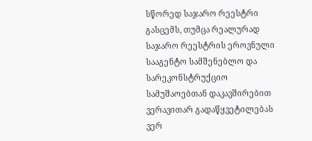სწორედ საჯარო რეესტრი გასცემს, თუმცა რეალურად საჯარო რეესტრის ეროვნული სააგენტო სამშენებლო და სარეკონსტრუქციო სამუშაოებთან დაკავშირებით ვერავითარ გადაწყვეტილებას ვერ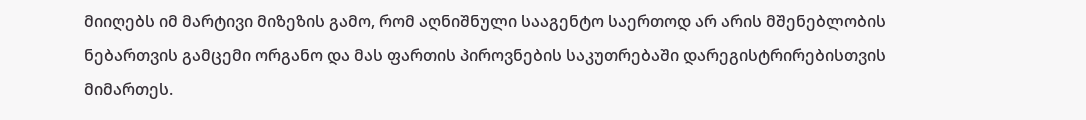მიიღებს იმ მარტივი მიზეზის გამო, რომ აღნიშნული სააგენტო საერთოდ არ არის მშენებლობის ნებართვის გამცემი ორგანო და მას ფართის პიროვნების საკუთრებაში დარეგისტრირებისთვის მიმართეს.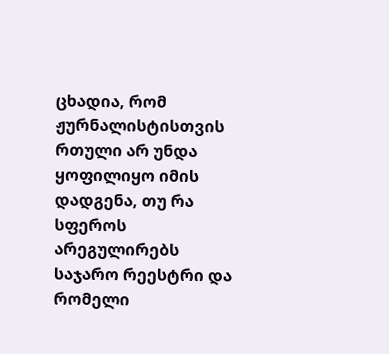ცხადია, რომ ჟურნალისტისთვის რთული არ უნდა ყოფილიყო იმის დადგენა, თუ რა სფეროს არეგულირებს საჯარო რეესტრი და რომელი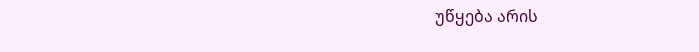უწყება არის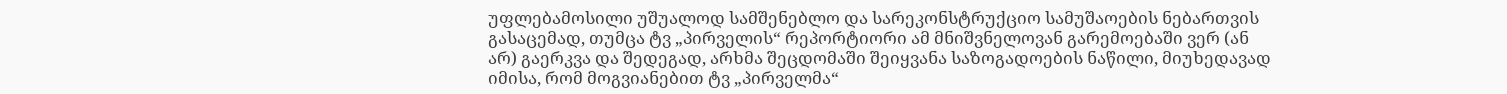უფლებამოსილი უშუალოდ სამშენებლო და სარეკონსტრუქციო სამუშაოების ნებართვის გასაცემად, თუმცა ტვ „პირველის“ რეპორტიორი ამ მნიშვნელოვან გარემოებაში ვერ (ან არ) გაერკვა და შედეგად, არხმა შეცდომაში შეიყვანა საზოგადოების ნაწილი, მიუხედავად იმისა, რომ მოგვიანებით ტვ „პირველმა“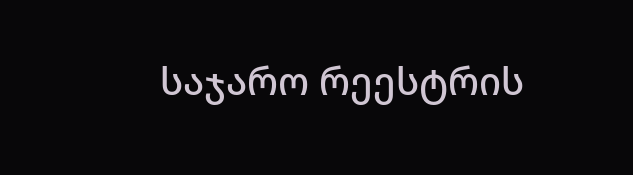საჯარო რეესტრის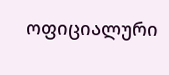ოფიციალური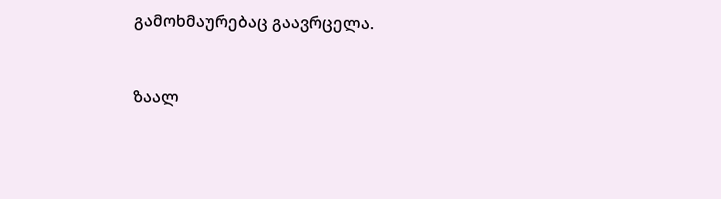გამოხმაურებაც გაავრცელა.


ზაალ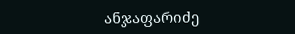ანჯაფარიძე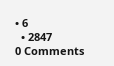• 6
  • 2847
0 Comments